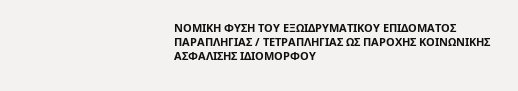ΝΟΜΙΚΗ ΦΥΣΗ ΤΟΥ ΕΞΩΙΔΡΥΜΑΤΙΚΟΥ ΕΠΙΔΟΜΑΤΟΣ ΠΑΡΑΠΛΗΓΙΑΣ / ΤΕΤΡΑΠΛΗΓΙΑΣ ΩΣ ΠΑΡΟΧΗΣ ΚΟΙΝΩΝΙΚΗΣ ΑΣΦΑΛΙΣΗΣ ΙΔΙΟΜΟΡΦΟΥ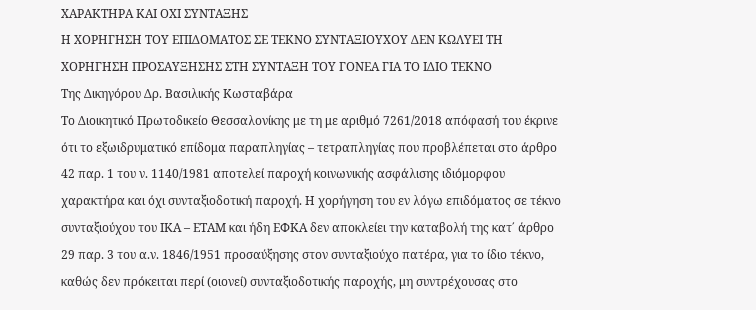ΧΑΡΑΚΤΗΡΑ ΚΑΙ ΟΧΙ ΣΥΝΤΑΞΗΣ
Η ΧΟΡΗΓΗΣΗ ΤΟΥ ΕΠΙΔΟΜΑΤΟΣ ΣΕ ΤΕΚΝΟ ΣΥΝΤΑΞΙΟΥΧΟΥ ΔΕΝ ΚΩΛΥΕΙ ΤΗ ΧΟΡΗΓΗΣΗ ΠΡΟΣΑΥΞΗΣΗΣ ΣΤΗ ΣΥΝΤΑΞΗ ΤΟΥ ΓΟΝΕΑ ΓΙΑ ΤΟ ΙΔΙΟ ΤΕΚΝΟ
Της Δικηγόρου Δρ. Βασιλικής Κωσταβάρα
Το Διοικητικό Πρωτοδικείο Θεσσαλονίκης με τη με αριθμό 7261/2018 απόφασή του έκρινε ότι το εξωιδρυματικό επίδομα παραπληγίας – τετραπληγίας που προβλέπεται στο άρθρο 42 παρ. 1 του ν. 1140/1981 αποτελεί παροχή κοινωνικής ασφάλισης ιδιόμορφου χαρακτήρα και όχι συνταξιοδοτική παροχή. Η χορήγηση του εν λόγω επιδόματος σε τέκνο συνταξιούχου του ΙΚΑ – ΕΤΑΜ και ήδη ΕΦΚΑ δεν αποκλείει την καταβολή της κατ΄ άρθρο 29 παρ. 3 του α.ν. 1846/1951 προσαύξησης στον συνταξιούχο πατέρα, για το ίδιο τέκνο, καθώς δεν πρόκειται περί (οιονεί) συνταξιοδοτικής παροχής, μη συντρέχουσας στο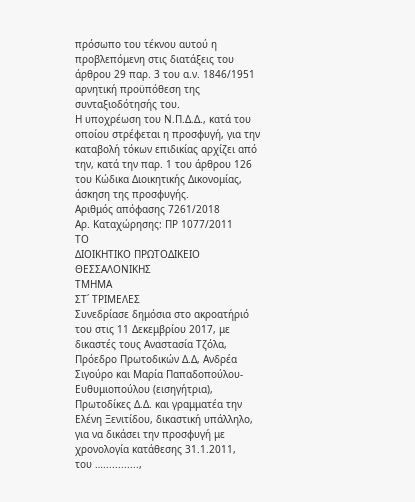πρόσωπο του τέκνου αυτού η προβλεπόμενη στις διατάξεις του άρθρου 29 παρ. 3 του α.ν. 1846/1951 αρνητική προϋπόθεση της συνταξιοδότησής του.
Η υποχρέωση του Ν.Π.Δ.Δ., κατά του οποίου στρέφεται η προσφυγή, για την καταβολή τόκων επιδικίας αρχίζει από την, κατά την παρ. 1 του άρθρου 126 του Κώδικα Διοικητικής Δικονομίας, άσκηση της προσφυγής.
Αριθμός απόφασης 7261/2018
Αρ. Καταχώρησης: ΠΡ 1077/2011
ΤΟ
ΔΙΟΙΚΗΤΙΚΟ ΠΡΩΤΟΔΙΚΕΙΟ ΘΕΣΣΑΛΟΝΙΚΗΣ
ΤΜΗΜΑ
ΣΤ΄ ΤΡΙΜΕΛΕΣ
Συνεδρίασε δημόσια στο ακροατήριό του στις 11 Δεκεμβρίου 2017, με δικαστές τους Αναστασία Τζόλα, Πρόεδρο Πρωτοδικών Δ.Δ, Ανδρέα Σιγούρο και Μαρία Παπαδοπoύλου-Ευθυμιοπούλου (εισηγήτρια), Πρωτοδίκες Δ.Δ. και γραμματέα την Ελένη Ξενιτίδου, δικαστική υπάλληλο,
για να δικάσει την προσφυγή με χρονολογία κατάθεσης 31.1.2011,
του …............,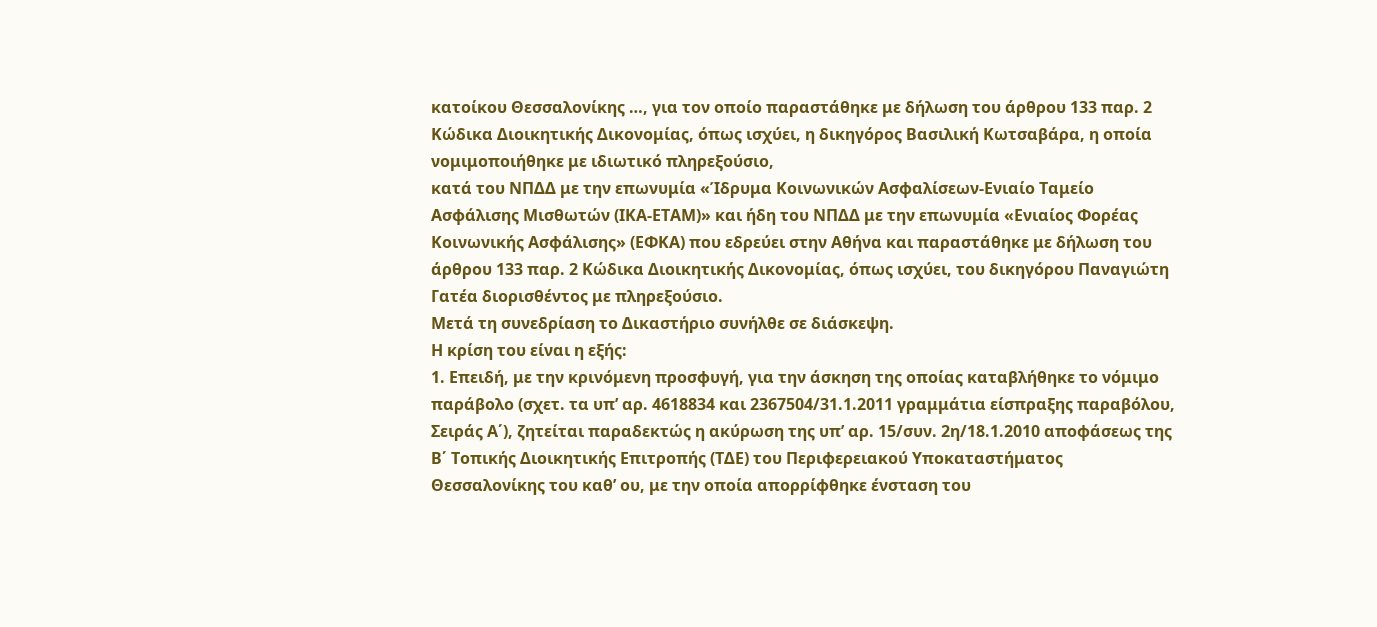κατοίκου Θεσσαλονίκης …, για τον οποίο παραστάθηκε με δήλωση του άρθρου 133 παρ. 2 Κώδικα Διοικητικής Δικονομίας, όπως ισχύει, η δικηγόρος Βασιλική Κωτσαβάρα, η οποία νομιμοποιήθηκε με ιδιωτικό πληρεξούσιο,
κατά του ΝΠΔΔ με την επωνυμία «Ίδρυμα Κοινωνικών Ασφαλίσεων-Ενιαίο Ταμείο Ασφάλισης Μισθωτών (ΙΚΑ-ΕΤΑΜ)» και ήδη του ΝΠΔΔ με την επωνυμία «Ενιαίος Φορέας Κοινωνικής Ασφάλισης» (ΕΦΚΑ) που εδρεύει στην Αθήνα και παραστάθηκε με δήλωση του άρθρου 133 παρ. 2 Κώδικα Διοικητικής Δικονομίας, όπως ισχύει, του δικηγόρου Παναγιώτη Γατέα διορισθέντος με πληρεξούσιο.
Μετά τη συνεδρίαση το Δικαστήριο συνήλθε σε διάσκεψη.
Η κρίση του είναι η εξής:
1. Επειδή, με την κρινόμενη προσφυγή, για την άσκηση της οποίας καταβλήθηκε το νόμιμο παράβολο (σχετ. τα υπ’ αρ. 4618834 και 2367504/31.1.2011 γραμμάτια είσπραξης παραβόλου, Σειράς Α΄), ζητείται παραδεκτώς η ακύρωση της υπ’ αρ. 15/συν. 2η/18.1.2010 αποφάσεως της Β΄ Τοπικής Διοικητικής Επιτροπής (ΤΔΕ) του Περιφερειακού Υποκαταστήματος Θεσσαλονίκης του καθ’ ου, με την οποία απορρίφθηκε ένσταση του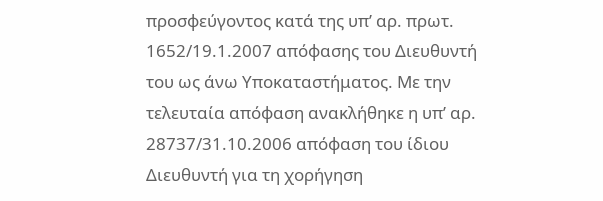προσφεύγοντος κατά της υπ’ αρ. πρωτ. 1652/19.1.2007 απόφασης του Διευθυντή του ως άνω Υποκαταστήματος. Με την τελευταία απόφαση ανακλήθηκε η υπ’ αρ. 28737/31.10.2006 απόφαση του ίδιου Διευθυντή για τη χορήγηση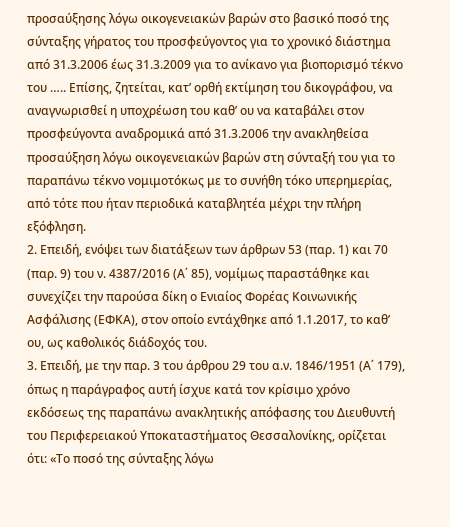προσαύξησης λόγω οικογενειακών βαρών στο βασικό ποσό της σύνταξης γήρατος του προσφεύγοντος για το χρονικό διάστημα από 31.3.2006 έως 31.3.2009 για το ανίκανο για βιοπορισμό τέκνο του ….. Επίσης, ζητείται, κατ’ ορθή εκτίμηση του δικογράφου, να αναγνωρισθεί η υποχρέωση του καθ’ ου να καταβάλει στον προσφεύγοντα αναδρομικά από 31.3.2006 την ανακληθείσα προσαύξηση λόγω οικογενειακών βαρών στη σύνταξή του για το παραπάνω τέκνο νομιμοτόκως με το συνήθη τόκο υπερημερίας, από τότε που ήταν περιοδικά καταβλητέα μέχρι την πλήρη εξόφληση.
2. Επειδή, ενόψει των διατάξεων των άρθρων 53 (παρ. 1) και 70 (παρ. 9) του ν. 4387/2016 (Α΄ 85), νομίμως παραστάθηκε και συνεχίζει την παρούσα δίκη ο Ενιαίος Φορέας Κοινωνικής Ασφάλισης (ΕΦΚΑ), στον οποίο εντάχθηκε από 1.1.2017, το καθ’ ου, ως καθολικός διάδοχός του.
3. Επειδή, με την παρ. 3 του άρθρου 29 του α.ν. 1846/1951 (Α΄ 179), όπως η παράγραφος αυτή ίσχυε κατά τον κρίσιμο χρόνο εκδόσεως της παραπάνω ανακλητικής απόφασης του Διευθυντή του Περιφερειακού Υποκαταστήματος Θεσσαλονίκης, ορίζεται ότι: «Το ποσό της σύνταξης λόγω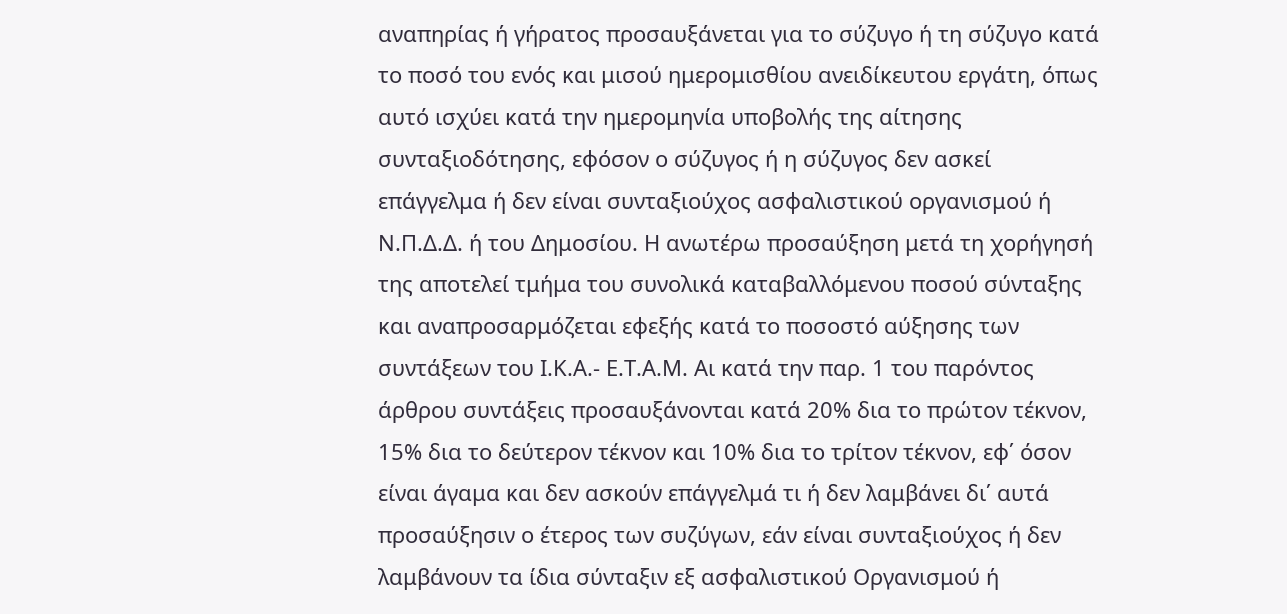αναπηρίας ή γήρατος προσαυξάνεται για το σύζυγο ή τη σύζυγο κατά το ποσό του ενός και μισού ημερομισθίου ανειδίκευτου εργάτη, όπως αυτό ισχύει κατά την ημερομηνία υποβολής της αίτησης συνταξιοδότησης, εφόσον ο σύζυγος ή η σύζυγος δεν ασκεί επάγγελμα ή δεν είναι συνταξιούχος ασφαλιστικού οργανισμού ή Ν.Π.Δ.Δ. ή του Δημοσίου. Η ανωτέρω προσαύξηση μετά τη χορήγησή της αποτελεί τμήμα του συνολικά καταβαλλόμενου ποσού σύνταξης και αναπροσαρμόζεται εφεξής κατά το ποσοστό αύξησης των συντάξεων του Ι.Κ.Α.- Ε.Τ.Α.Μ. Αι κατά την παρ. 1 του παρόντος άρθρου συντάξεις προσαυξάνονται κατά 20% δια το πρώτον τέκνον, 15% δια το δεύτερον τέκνον και 10% δια το τρίτον τέκνον, εφ΄ όσον είναι άγαμα και δεν ασκούν επάγγελμά τι ή δεν λαμβάνει δι΄ αυτά προσαύξησιν ο έτερος των συζύγων, εάν είναι συνταξιούχος ή δεν λαμβάνουν τα ίδια σύνταξιν εξ ασφαλιστικού Οργανισμού ή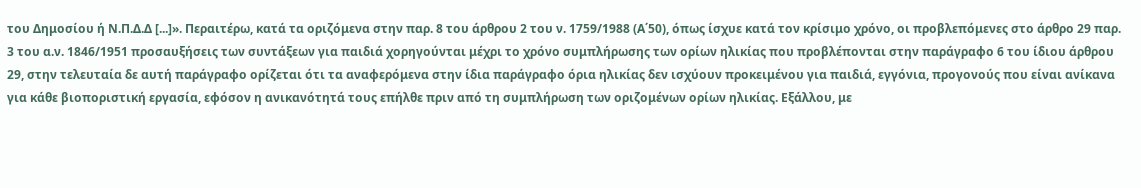του Δημοσίου ή Ν.Π.Δ.Δ [...]». Περαιτέρω, κατά τα οριζόμενα στην παρ. 8 του άρθρου 2 του ν. 1759/1988 (Α΄50), όπως ίσχυε κατά τον κρίσιμο χρόνο, οι προβλεπόμενες στο άρθρο 29 παρ. 3 του α.ν. 1846/1951 προσαυξήσεις των συντάξεων για παιδιά χορηγούνται μέχρι το χρόνο συμπλήρωσης των ορίων ηλικίας που προβλέπονται στην παράγραφο 6 του ίδιου άρθρου 29, στην τελευταία δε αυτή παράγραφο ορίζεται ότι τα αναφερόμενα στην ίδια παράγραφο όρια ηλικίας δεν ισχύουν προκειμένου για παιδιά, εγγόνια, προγονούς που είναι ανίκανα για κάθε βιοποριστική εργασία, εφόσον η ανικανότητά τους επήλθε πριν από τη συμπλήρωση των οριζομένων ορίων ηλικίας. Εξάλλου, με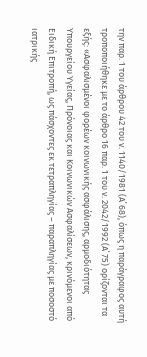την παρ. 1 του άρθρου 42 του ν. 1140/1981 (Α΄ 68), όπως η παράγραφος αυτή τροποποιήθηκε με το άρθρο 16 παρ. 1 του ν. 2042/1992 (Α΄ 75) ορίζονται τα εξής: «Ασφαλισμένοι φορέων κοινωνικής ασφάλισης, αρμοδιότητας Υπουργείου Υγείας, Πρόνοιας και Κοινωνικών Ασφαλίσεων, κρινόμενοι από Ειδική Επιτροπή, ως πάσχοντες εκ τετραπληγίας – παραπληγίας με ποσοστό ιατρικής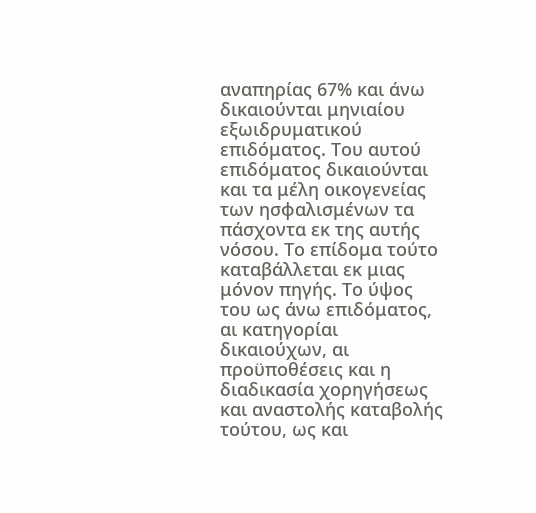αναπηρίας 67% και άνω δικαιούνται μηνιαίου εξωιδρυματικού επιδόματος. Του αυτού επιδόματος δικαιούνται και τα μέλη οικογενείας των ησφαλισμένων τα πάσχοντα εκ της αυτής νόσου. Το επίδομα τούτο καταβάλλεται εκ μιας μόνον πηγής. Το ύψος του ως άνω επιδόματος, αι κατηγορίαι δικαιούχων, αι προϋποθέσεις και η διαδικασία χορηγήσεως και αναστολής καταβολής τούτου, ως και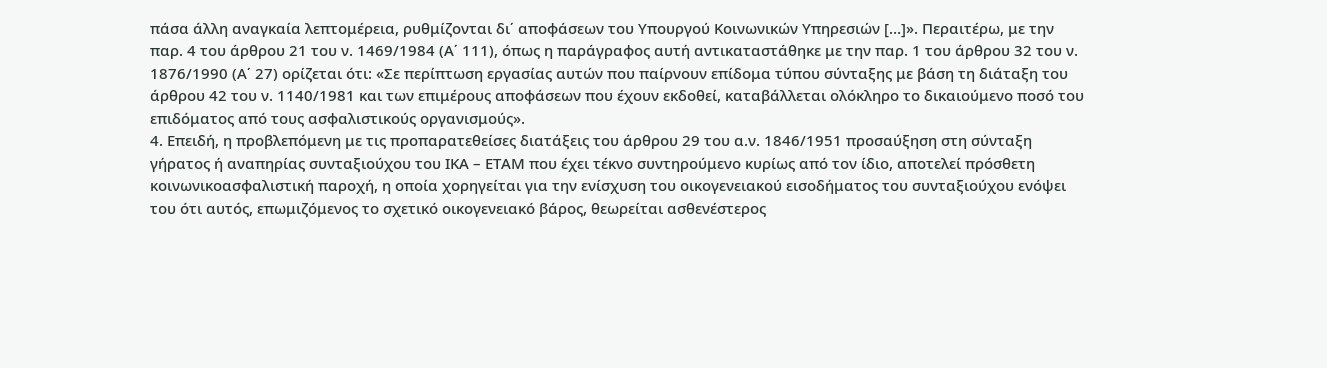πάσα άλλη αναγκαία λεπτομέρεια, ρυθμίζονται δι΄ αποφάσεων του Υπουργού Κοινωνικών Υπηρεσιών […]». Περαιτέρω, με την παρ. 4 του άρθρου 21 του ν. 1469/1984 (Α΄ 111), όπως η παράγραφος αυτή αντικαταστάθηκε με την παρ. 1 του άρθρου 32 του ν. 1876/1990 (Α΄ 27) ορίζεται ότι: «Σε περίπτωση εργασίας αυτών που παίρνουν επίδομα τύπου σύνταξης με βάση τη διάταξη του άρθρου 42 του ν. 1140/1981 και των επιμέρους αποφάσεων που έχουν εκδοθεί, καταβάλλεται ολόκληρο το δικαιούμενο ποσό του επιδόματος από τους ασφαλιστικούς οργανισμούς».
4. Επειδή, η προβλεπόμενη με τις προπαρατεθείσες διατάξεις του άρθρου 29 του α.ν. 1846/1951 προσαύξηση στη σύνταξη γήρατος ή αναπηρίας συνταξιούχου του ΙΚΑ – ΕΤΑΜ που έχει τέκνο συντηρούμενο κυρίως από τον ίδιο, αποτελεί πρόσθετη κοινωνικοασφαλιστική παροχή, η οποία χορηγείται για την ενίσχυση του οικογενειακού εισοδήματος του συνταξιούχου ενόψει του ότι αυτός, επωμιζόμενος το σχετικό οικογενειακό βάρος, θεωρείται ασθενέστερος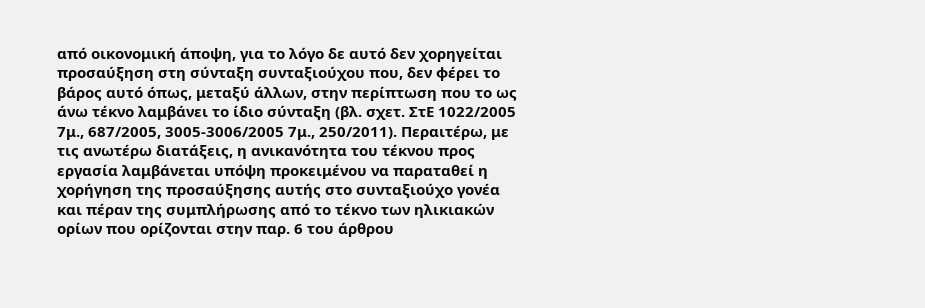από οικονομική άποψη, για το λόγο δε αυτό δεν χορηγείται προσαύξηση στη σύνταξη συνταξιούχου που, δεν φέρει το βάρος αυτό όπως, μεταξύ άλλων, στην περίπτωση που το ως άνω τέκνο λαμβάνει το ίδιο σύνταξη (βλ. σχετ. ΣτΕ 1022/2005 7μ., 687/2005, 3005-3006/2005 7μ., 250/2011). Περαιτέρω, με τις ανωτέρω διατάξεις, η ανικανότητα του τέκνου προς εργασία λαμβάνεται υπόψη προκειμένου να παραταθεί η χορήγηση της προσαύξησης αυτής στο συνταξιούχο γονέα και πέραν της συμπλήρωσης από το τέκνο των ηλικιακών ορίων που ορίζονται στην παρ. 6 του άρθρου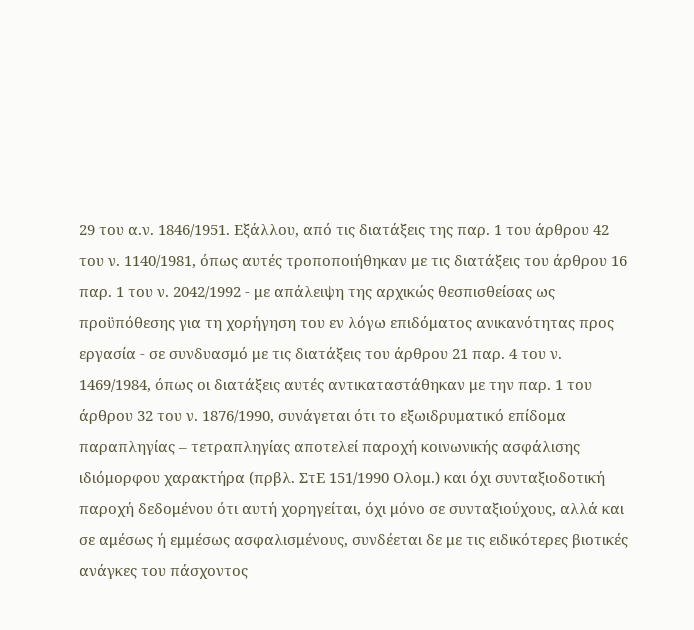29 του α.ν. 1846/1951. Εξάλλου, από τις διατάξεις της παρ. 1 του άρθρου 42 του ν. 1140/1981, όπως αυτές τροποποιήθηκαν με τις διατάξεις του άρθρου 16 παρ. 1 του ν. 2042/1992 - με απάλειψη της αρχικώς θεσπισθείσας ως προϋπόθεσης για τη χορήγηση του εν λόγω επιδόματος ανικανότητας προς εργασία - σε συνδυασμό με τις διατάξεις του άρθρου 21 παρ. 4 του ν. 1469/1984, όπως οι διατάξεις αυτές αντικαταστάθηκαν με την παρ. 1 του άρθρου 32 του ν. 1876/1990, συνάγεται ότι το εξωιδρυματικό επίδομα παραπληγίας – τετραπληγίας αποτελεί παροχή κοινωνικής ασφάλισης ιδιόμορφου χαρακτήρα (πρβλ. ΣτΕ 151/1990 Ολομ.) και όχι συνταξιοδοτική παροχή δεδομένου ότι αυτή χορηγείται, όχι μόνο σε συνταξιούχους, αλλά και σε αμέσως ή εμμέσως ασφαλισμένους, συνδέεται δε με τις ειδικότερες βιοτικές ανάγκες του πάσχοντος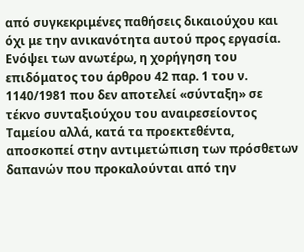από συγκεκριμένες παθήσεις δικαιούχου και όχι με την ανικανότητα αυτού προς εργασία. Ενόψει των ανωτέρω, η χορήγηση του επιδόματος του άρθρου 42 παρ. 1 του ν. 1140/1981 που δεν αποτελεί «σύνταξη» σε τέκνο συνταξιούχου του αναιρεσείοντος Ταμείου αλλά, κατά τα προεκτεθέντα, αποσκοπεί στην αντιμετώπιση των πρόσθετων δαπανών που προκαλούνται από την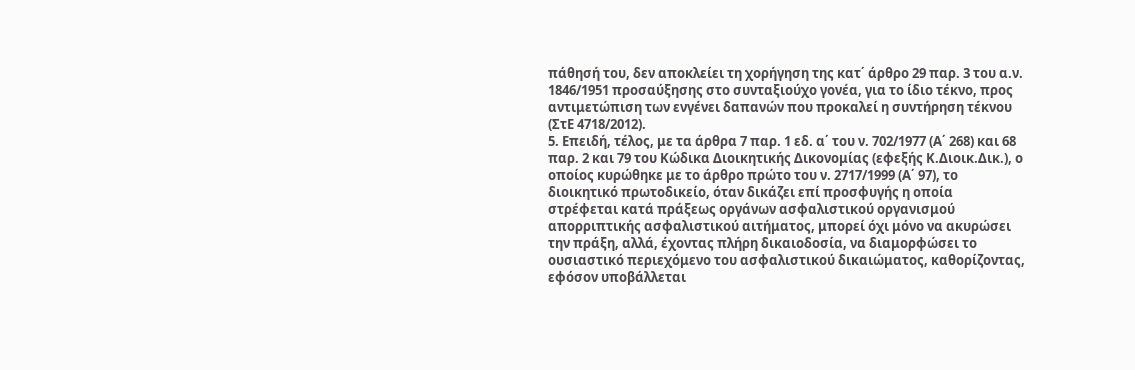πάθησή του, δεν αποκλείει τη χορήγηση της κατ΄ άρθρο 29 παρ. 3 του α.ν. 1846/1951 προσαύξησης στο συνταξιούχο γονέα, για το ίδιο τέκνο, προς αντιμετώπιση των ενγένει δαπανών που προκαλεί η συντήρηση τέκνου (ΣτΕ 4718/2012).
5. Επειδή, τέλος, με τα άρθρα 7 παρ. 1 εδ. α΄ του ν. 702/1977 (Α΄ 268) και 68 παρ. 2 και 79 του Κώδικα Διοικητικής Δικονομίας (εφεξής Κ.Διοικ.Δικ.), ο οποίος κυρώθηκε με το άρθρο πρώτο του ν. 2717/1999 (Α΄ 97), το διοικητικό πρωτοδικείο, όταν δικάζει επί προσφυγής η οποία στρέφεται κατά πράξεως οργάνων ασφαλιστικού οργανισμού απορριπτικής ασφαλιστικού αιτήματος, μπορεί όχι μόνο να ακυρώσει την πράξη, αλλά, έχοντας πλήρη δικαιοδοσία, να διαμορφώσει το ουσιαστικό περιεχόμενο του ασφαλιστικού δικαιώματος, καθορίζοντας, εφόσον υποβάλλεται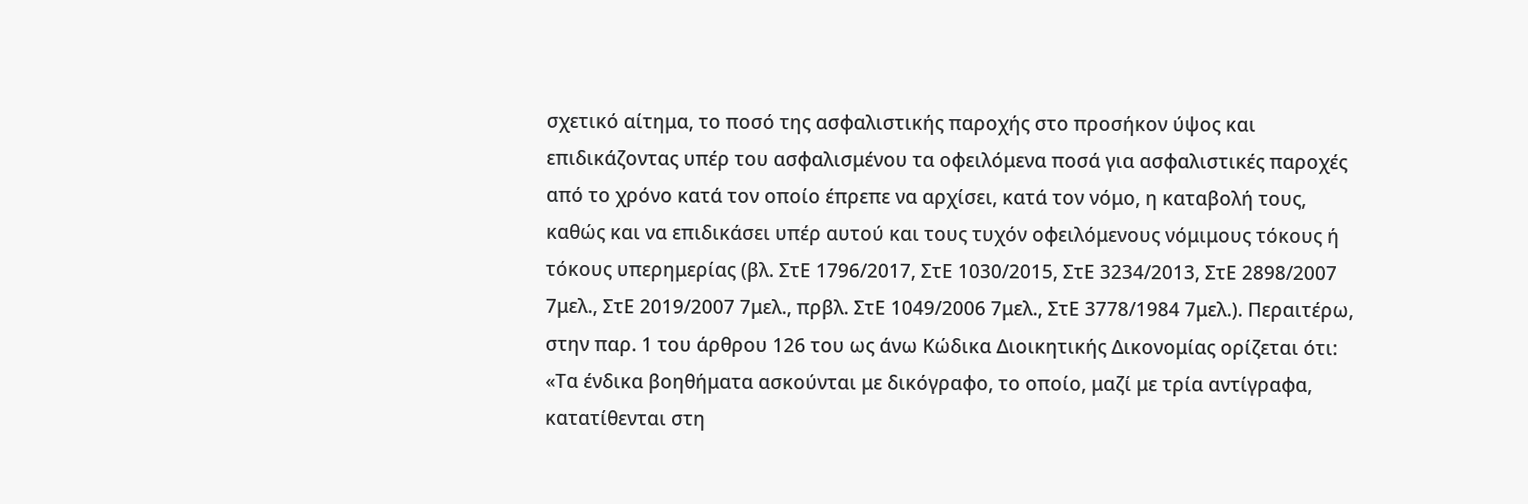σχετικό αίτημα, το ποσό της ασφαλιστικής παροχής στο προσήκον ύψος και επιδικάζοντας υπέρ του ασφαλισμένου τα οφειλόμενα ποσά για ασφαλιστικές παροχές από το χρόνο κατά τον οποίο έπρεπε να αρχίσει, κατά τον νόμο, η καταβολή τους, καθώς και να επιδικάσει υπέρ αυτού και τους τυχόν οφειλόμενους νόμιμους τόκους ή τόκους υπερημερίας (βλ. ΣτΕ 1796/2017, ΣτΕ 1030/2015, ΣτΕ 3234/2013, ΣτΕ 2898/2007 7μελ., ΣτΕ 2019/2007 7μελ., πρβλ. ΣτΕ 1049/2006 7μελ., ΣτΕ 3778/1984 7μελ.). Περαιτέρω, στην παρ. 1 του άρθρου 126 του ως άνω Κώδικα Διοικητικής Δικονομίας ορίζεται ότι: «Τα ένδικα βοηθήματα ασκούνται με δικόγραφο, το οποίο, μαζί με τρία αντίγραφα, κατατίθενται στη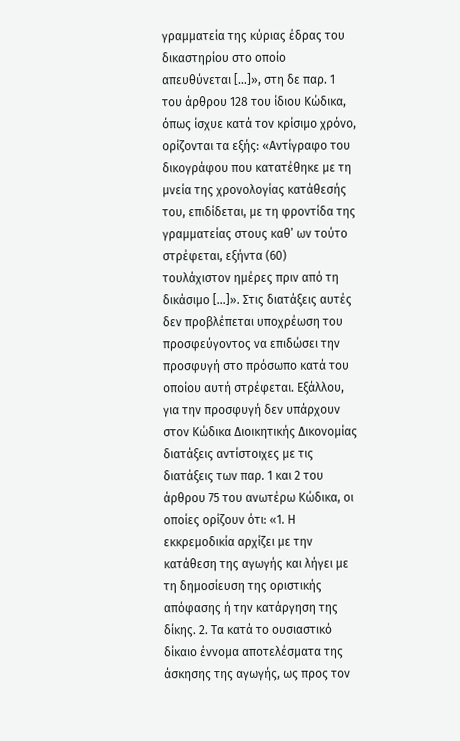γραμματεία της κύριας έδρας του δικαστηρίου στο οποίο απευθύνεται […]», στη δε παρ. 1 του άρθρου 128 του ίδιου Κώδικα, όπως ίσχυε κατά τον κρίσιμο χρόνο, ορίζονται τα εξής: «Αντίγραφο του δικογράφου που κατατέθηκε με τη μνεία της χρονολογίας κατάθεσής του, επιδίδεται, με τη φροντίδα της γραμματείας στους καθ’ ων τούτο στρέφεται, εξήντα (60) τουλάχιστον ημέρες πριν από τη δικάσιμο […]». Στις διατάξεις αυτές δεν προβλέπεται υποχρέωση του προσφεύγοντος να επιδώσει την προσφυγή στο πρόσωπο κατά του οποίου αυτή στρέφεται. Εξάλλου, για την προσφυγή δεν υπάρχουν στον Κώδικα Διοικητικής Δικονομίας διατάξεις αντίστοιχες με τις διατάξεις των παρ. 1 και 2 του άρθρου 75 του ανωτέρω Κώδικα, οι οποίες ορίζουν ότι: «1. Η εκκρεμοδικία αρχίζει με την κατάθεση της αγωγής και λήγει με τη δημοσίευση της οριστικής απόφασης ή την κατάργηση της δίκης. 2. Τα κατά το ουσιαστικό δίκαιο έννομα αποτελέσματα της άσκησης της αγωγής, ως προς τον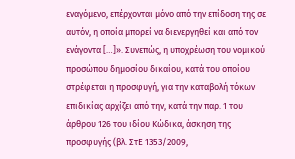εναγόμενο, επέρχονται μόνο από την επίδοση της σε αυτόν, η οποία μπορεί να διενεργηθεί και από τον ενάγοντα […]». Συνεπώς, η υποχρέωση του νομικού προσώπου δημοσίου δικαίου, κατά του οποίου στρέφεται η προσφυγή, για την καταβολή τόκων επιδικίας αρχίζει από την, κατά την παρ. 1 του άρθρου 126 του ιδίου Κώδικα, άσκηση της προσφυγής (βλ. ΣτΕ 1353/2009,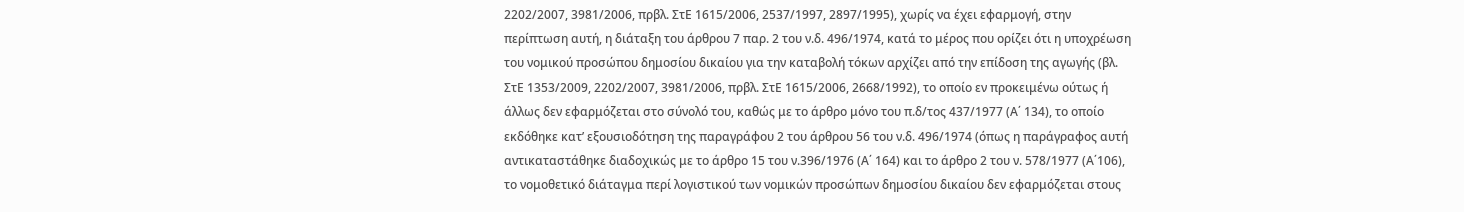2202/2007, 3981/2006, πρβλ. ΣτΕ 1615/2006, 2537/1997, 2897/1995), χωρίς να έχει εφαρμογή, στην περίπτωση αυτή, η διάταξη του άρθρου 7 παρ. 2 του ν.δ. 496/1974, κατά το μέρος που ορίζει ότι η υποχρέωση του νομικού προσώπου δημοσίου δικαίου για την καταβολή τόκων αρχίζει από την επίδοση της αγωγής (βλ. ΣτΕ 1353/2009, 2202/2007, 3981/2006, πρβλ. ΣτΕ 1615/2006, 2668/1992), το οποίο εν προκειμένω ούτως ή άλλως δεν εφαρμόζεται στο σύνολό του, καθώς με το άρθρο μόνο του π.δ/τος 437/1977 (Α΄ 134), το οποίο εκδόθηκε κατ’ εξουσιοδότηση της παραγράφου 2 του άρθρου 56 του ν.δ. 496/1974 (όπως η παράγραφος αυτή αντικαταστάθηκε διαδοχικώς με το άρθρο 15 του ν.396/1976 (Α΄ 164) και το άρθρο 2 του ν. 578/1977 (Α΄106), το νομοθετικό διάταγμα περί λογιστικού των νομικών προσώπων δημοσίου δικαίου δεν εφαρμόζεται στους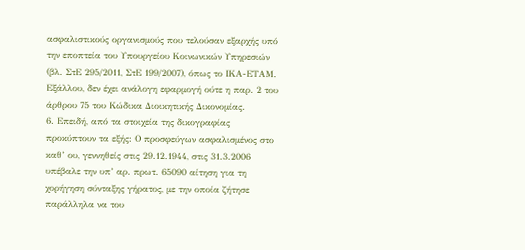ασφαλιστικούς οργανισμούς που τελούσαν εξαρχής υπό την εποπτεία του Υπουργείου Κοινωνικών Υπηρεσιών (βλ. ΣτΕ 295/2011, ΣτΕ 199/2007), όπως το ΙΚΑ-ΕΤΑΜ. Εξάλλου, δεν έχει ανάλογη εφαρμογή ούτε η παρ. 2 του άρθρου 75 του Κώδικα Διοικητικής Δικονομίας.
6. Επειδή, από τα στοιχεία της δικογραφίας προκύπτουν τα εξής: Ο προσφεύγων ασφαλισμένος στο καθ’ ου, γεννηθείς στις 29.12.1944, στις 31.3.2006 υπέβαλε την υπ’ αρ. πρωτ. 65090 αίτηση για τη χορήγηση σύνταξης γήρατος, με την οποία ζήτησε παράλληλα να του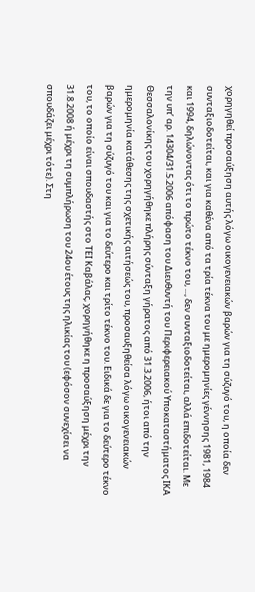χορηγηθεί προσαύξηση αυτής λόγω οικογενειακών βαρών για τη σύζυγό του, η οποία δεν συνταξιοδοτείται, και για καθένα από τα τρία τέκνα του με ημερομηνίες γέννησης 1981, 1984 και 1994, δηλώνοντας ότι το πρώτο τέκνο του, ..., δεν συνταξιοδοτείται, αλλά επιδοτείται. Με την υπ’ αρ. 14304/31.5.2006 απόφαση του Διευθυντή του Περιφερειακού Υποκαταστήματος ΙΚΑ Θεσσαλονίκης του χορηγήθηκε πλήρης σύνταξη γήρατος από 31.3.2006, ήτοι από την ημερομηνία κατάθεσης της σχετικής αιτήσεώς του, προσαυξηθείσα λόγω οικογενειακών βαρών για τη σύζυγό του και για το δεύτερο και τρίτο τέκνο του. Ειδικά δε για το δεύτερο τέκνο του, το οποίο είναι σπουδαστής στο ΤΕΙ Καβάλας, χορηγήθηκε η προσαύξηση μέχρι την 31.8.2008 ή μέχρι τη συμπλήρωση του 24ου έτους της ηλικίας του (εφόσον συνεχίσει να σπουδάζει μέχρι τότε). Στη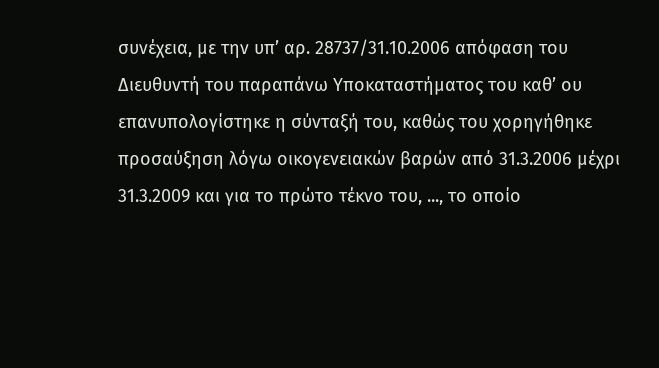συνέχεια, με την υπ’ αρ. 28737/31.10.2006 απόφαση του Διευθυντή του παραπάνω Υποκαταστήματος του καθ’ ου επανυπολογίστηκε η σύνταξή του, καθώς του χορηγήθηκε προσαύξηση λόγω οικογενειακών βαρών από 31.3.2006 μέχρι 31.3.2009 και για το πρώτο τέκνο του, ..., το οποίο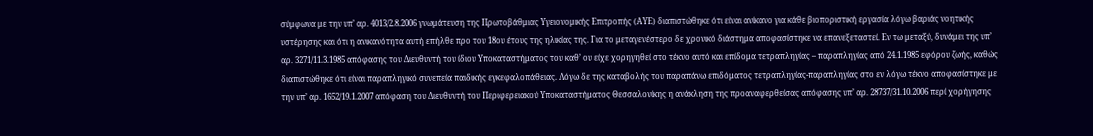σύμφωνα με την υπ’ αρ. 4013/2.8.2006 γνωμάτευση της Πρωτοβάθμιας Υγειονομικής Επιτροπής (ΑΥΕ) διαπιστώθηκε ότι είναι ανίκανο για κάθε βιοποριστική εργασία λόγω βαριάς νοητικής υστέρησης και ότι η ανικανότητα αυτή επήλθε προ του 18ου έτους της ηλικίας της. Για το μεταγενέστερο δε χρονικό διάστημα αποφασίστηκε να επανεξεταστεί. Εν τω μεταξύ, δυνάμει της υπ’ αρ. 3271/11.3.1985 απόφασης του Διευθυντή του ίδιου Υποκαταστήματος του καθ’ ου είχε χορηγηθεί στο τέκνο αυτό και επίδομα τετραπληγίας – παραπληγίας από 24.1.1985 εφόρου ζωής, καθώς διαπιστώθηκε ότι είναι παραπληγικό συνεπεία παιδικής εγκεφαλοπάθειας. Λόγω δε της καταβολής του παραπάνω επιδόματος τετραπληγίας-παραπληγίας στο εν λόγω τέκνο αποφασίστηκε με την υπ’ αρ. 1652/19.1.2007 απόφαση του Διευθυντή του Περιφερειακού Υποκαταστήματος Θεσσαλονίκης η ανάκληση της προαναφερθείσας απόφασης υπ’ αρ. 28737/31.10.2006 περί χορήγησης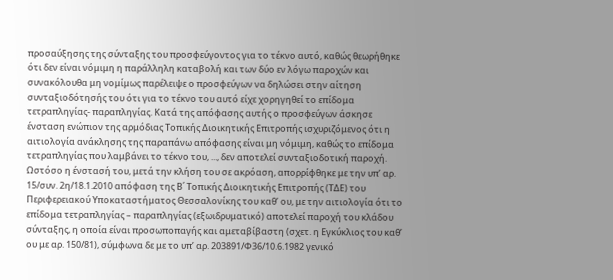προσαύξησης της σύνταξης του προσφεύγοντος για το τέκνο αυτό, καθώς θεωρήθηκε ότι δεν είναι νόμιμη η παράλληλη καταβολή και των δύο εν λόγω παροχών και συνακόλουθα μη νομίμως παρέλειψε ο προσφεύγων να δηλώσει στην αίτηση συνταξιοδότησής του ότι για το τέκνο του αυτό είχε χορηγηθεί το επίδομα τετραπληγίας- παραπληγίας. Κατά της απόφασης αυτής ο προσφεύγων άσκησε ένσταση ενώπιον της αρμόδιας Τοπικής Διοικητικής Επιτροπής ισχυριζόμενος ότι η αιτιολογία ανάκλησης της παραπάνω απόφασης είναι μη νόμιμη, καθώς το επίδομα τετραπληγίας που λαμβάνει το τέκνο του, ..., δεν αποτελεί συνταξιοδοτική παροχή. Ωστόσο η ένστασή του, μετά την κλήση του σε ακρόαση, απορρίφθηκε με την υπ’ αρ. 15/συν. 2η/18.1.2010 απόφαση της Β΄ Τοπικής Διοικητικής Επιτροπής (ΤΔΕ) του Περιφερειακού Υποκαταστήματος Θεσσαλονίκης του καθ’ ου, με την αιτιολογία ότι το επίδομα τετραπληγίας – παραπληγίας (εξωιδρυματικό) αποτελεί παροχή του κλάδου σύνταξης, η οποία είναι προσωποπαγής και αμεταβίβαστη (σχετ. η Εγκύκλιος του καθ’ ου με αρ. 150/81), σύμφωνα δε με το υπ’ αρ. 203891/Φ36/10.6.1982 γενικό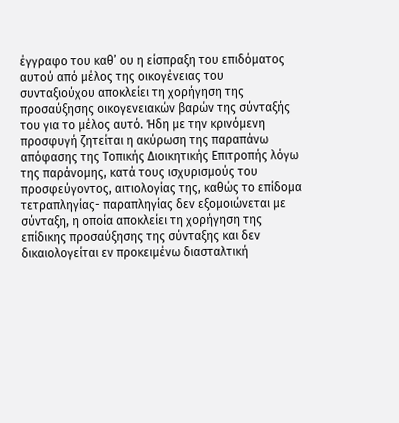έγγραφο του καθ’ ου η είσπραξη του επιδόματος αυτού από μέλος της οικογένειας του συνταξιούχου αποκλείει τη χορήγηση της προσαύξησης οικογενειακών βαρών της σύνταξής του για το μέλος αυτό. Ήδη με την κρινόμενη προσφυγή ζητείται η ακύρωση της παραπάνω απόφασης της Τοπικής Διοικητικής Επιτροπής λόγω της παράνομης, κατά τους ισχυρισμούς του προσφεύγοντος, αιτιολογίας της, καθώς το επίδομα τετραπληγίας- παραπληγίας δεν εξομοιώνεται με σύνταξη, η οποία αποκλείει τη χορήγηση της επίδικης προσαύξησης της σύνταξης και δεν δικαιολογείται εν προκειμένω διασταλτική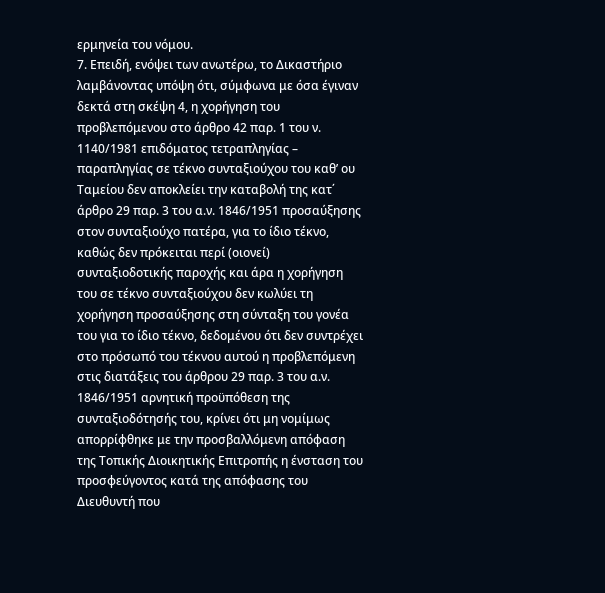ερμηνεία του νόμου.
7. Επειδή, ενόψει των ανωτέρω, το Δικαστήριο λαμβάνοντας υπόψη ότι, σύμφωνα με όσα έγιναν δεκτά στη σκέψη 4, η χορήγηση του προβλεπόμενου στο άρθρο 42 παρ. 1 του ν. 1140/1981 επιδόματος τετραπληγίας – παραπληγίας σε τέκνο συνταξιούχου του καθ’ ου Ταμείου δεν αποκλείει την καταβολή της κατ΄ άρθρο 29 παρ. 3 του α.ν. 1846/1951 προσαύξησης στον συνταξιούχο πατέρα, για το ίδιο τέκνο, καθώς δεν πρόκειται περί (οιονεί) συνταξιοδοτικής παροχής και άρα η χορήγηση του σε τέκνο συνταξιούχου δεν κωλύει τη χορήγηση προσαύξησης στη σύνταξη του γονέα του για το ίδιο τέκνο, δεδομένου ότι δεν συντρέχει στο πρόσωπό του τέκνου αυτού η προβλεπόμενη στις διατάξεις του άρθρου 29 παρ. 3 του α.ν. 1846/1951 αρνητική προϋπόθεση της συνταξιοδότησής του, κρίνει ότι μη νομίμως απορρίφθηκε με την προσβαλλόμενη απόφαση της Τοπικής Διοικητικής Επιτροπής η ένσταση του προσφεύγοντος κατά της απόφασης του Διευθυντή που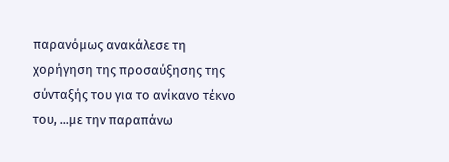παρανόμως ανακάλεσε τη χορήγηση της προσαύξησης της σύνταξής του για το ανίκανο τέκνο του, ...με την παραπάνω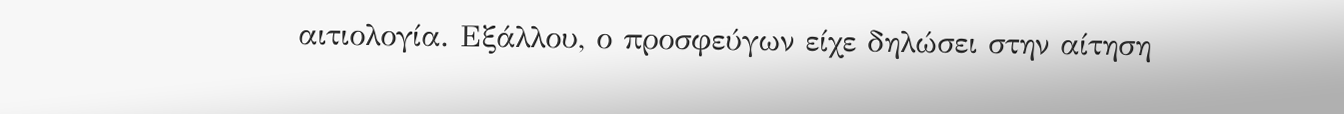αιτιολογία. Εξάλλου, ο προσφεύγων είχε δηλώσει στην αίτηση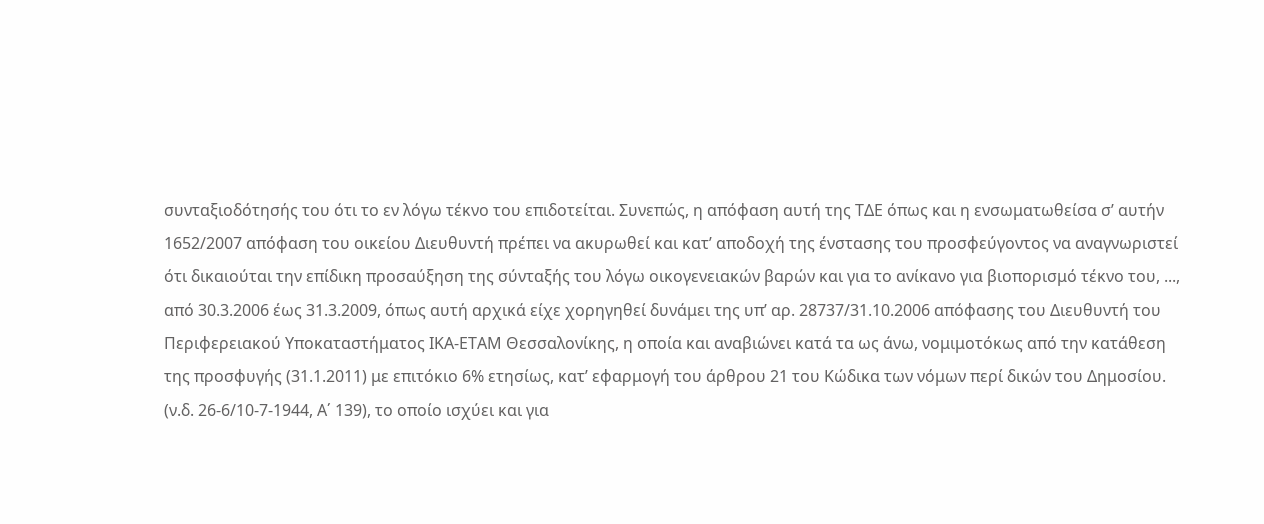συνταξιοδότησής του ότι το εν λόγω τέκνο του επιδοτείται. Συνεπώς, η απόφαση αυτή της ΤΔΕ όπως και η ενσωματωθείσα σ’ αυτήν 1652/2007 απόφαση του οικείου Διευθυντή πρέπει να ακυρωθεί και κατ’ αποδοχή της ένστασης του προσφεύγοντος να αναγνωριστεί ότι δικαιούται την επίδικη προσαύξηση της σύνταξής του λόγω οικογενειακών βαρών και για το ανίκανο για βιοπορισμό τέκνο του, ..., από 30.3.2006 έως 31.3.2009, όπως αυτή αρχικά είχε χορηγηθεί δυνάμει της υπ’ αρ. 28737/31.10.2006 απόφασης του Διευθυντή του Περιφερειακού Υποκαταστήματος ΙΚΑ-ΕΤΑΜ Θεσσαλονίκης, η οποία και αναβιώνει κατά τα ως άνω, νομιμοτόκως από την κατάθεση της προσφυγής (31.1.2011) με επιτόκιο 6% ετησίως, κατ’ εφαρμογή του άρθρου 21 του Κώδικα των νόμων περί δικών του Δημοσίου. (ν.δ. 26-6/10-7-1944, Α΄ 139), το οποίο ισχύει και για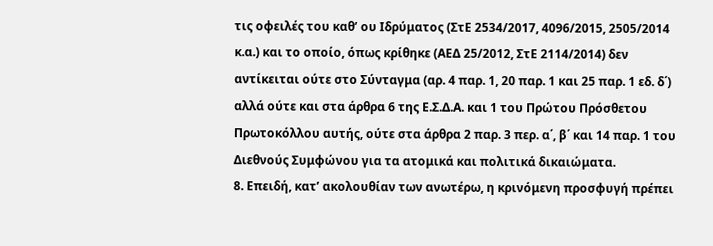τις οφειλές του καθ’ ου Ιδρύματος (ΣτΕ 2534/2017, 4096/2015, 2505/2014 κ.α.) και το οποίο, όπως κρίθηκε (ΑΕΔ 25/2012, ΣτΕ 2114/2014) δεν αντίκειται ούτε στο Σύνταγμα (αρ. 4 παρ. 1, 20 παρ. 1 και 25 παρ. 1 εδ. δ΄) αλλά ούτε και στα άρθρα 6 της Ε.Σ.Δ.Α. και 1 του Πρώτου Πρόσθετου Πρωτοκόλλου αυτής, ούτε στα άρθρα 2 παρ. 3 περ. α΄, β΄ και 14 παρ. 1 του Διεθνούς Συμφώνου για τα ατομικά και πολιτικά δικαιώματα.
8. Επειδή, κατ’ ακολουθίαν των ανωτέρω, η κρινόμενη προσφυγή πρέπει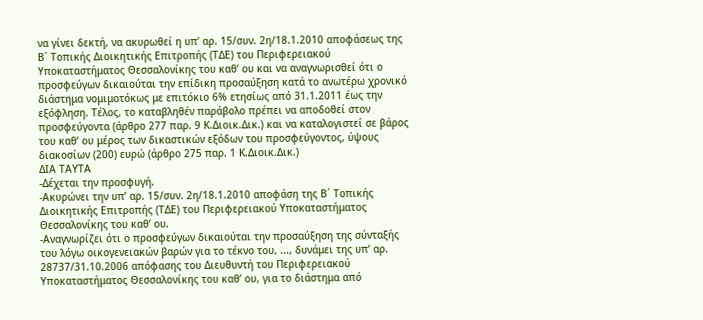να γίνει δεκτή, να ακυρωθεί η υπ’ αρ. 15/συν. 2η/18.1.2010 αποφάσεως της Β΄ Τοπικής Διοικητικής Επιτροπής (ΤΔΕ) του Περιφερειακού Υποκαταστήματος Θεσσαλονίκης του καθ’ ου και να αναγνωρισθεί ότι ο προσφεύγων δικαιούται την επίδικη προσαύξηση κατά το ανωτέρω χρονικό διάστημα νομιμοτόκως με επιτόκιο 6% ετησίως από 31.1.2011 έως την εξόφληση. Τέλος, το καταβληθέν παράβολο πρέπει να αποδοθεί στον προσφεύγοντα (άρθρο 277 παρ. 9 Κ.Διοικ.Δικ.) και να καταλογιστεί σε βάρος του καθ’ ου μέρος των δικαστικών εξόδων του προσφεύγοντος, ύψους διακοσίων (200) ευρώ (άρθρο 275 παρ. 1 Κ.Διοικ.Δικ.)
ΔΙΑ ΤΑΥΤΑ
-Δέχεται την προσφυγή.
-Ακυρώνει την υπ’ αρ. 15/συν. 2η/18.1.2010 αποφάση της Β΄ Τοπικής Διοικητικής Επιτροπής (ΤΔΕ) του Περιφερειακού Υποκαταστήματος Θεσσαλονίκης του καθ’ ου.
-Αναγνωρίζει ότι ο προσφεύγων δικαιούται την προσαύξηση της σύνταξής του λόγω οικογενειακών βαρών για το τέκνο του, ..., δυνάμει της υπ’ αρ. 28737/31.10.2006 απόφασης του Διευθυντή του Περιφερειακού Υποκαταστήματος Θεσσαλονίκης του καθ’ ου, για το διάστημα από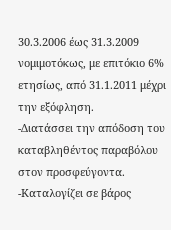30.3.2006 έως 31.3.2009 νομιμοτόκως, με επιτόκιο 6% ετησίως, από 31.1.2011 μέχρι την εξόφληση.
-Διατάσσει την απόδοση του καταβληθέντος παραβόλου στον προσφεύγοντα.
-Καταλογίζει σε βάρος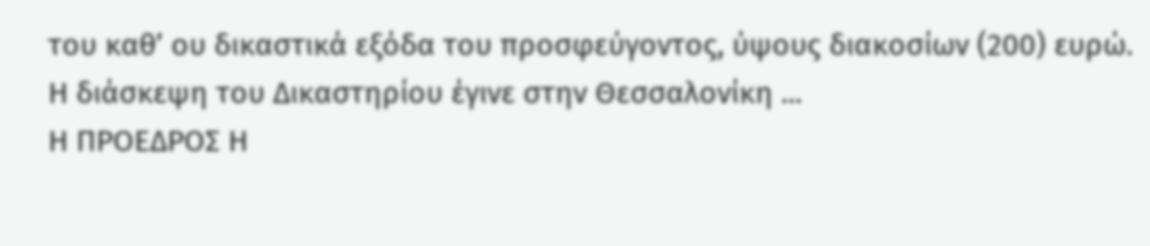του καθ’ ου δικαστικά εξόδα του προσφεύγοντος, ύψους διακοσίων (200) ευρώ.
Η διάσκεψη του Δικαστηρίου έγινε στην Θεσσαλονίκη ...
Η ΠΡΟΕΔΡΟΣ Η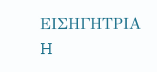ΕΙΣΗΓΗΤΡΙΑ
H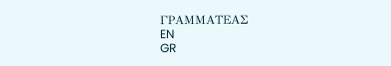ΓΡΑΜΜΑΤΕΑΣ
EN
GR